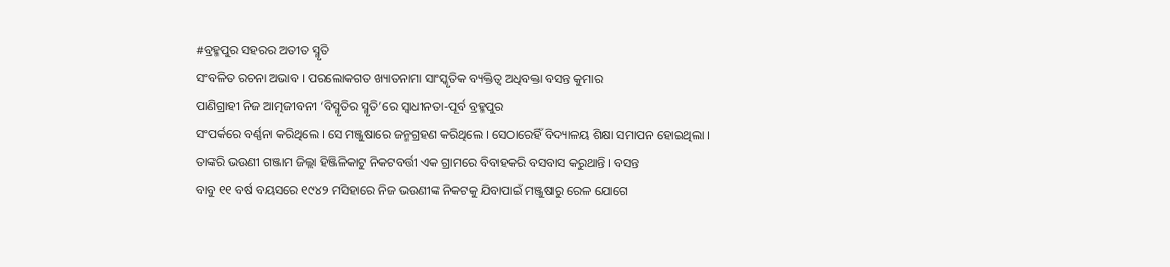#ବ୍ରହ୍ମପୁର ସହରର ଅତୀତ ସ୍ମୃତି
ସଂବଳିତ ରଚନା ଅଭାବ । ପରଲୋକଗତ ଖ୍ୟାତନାମା ସାଂସ୍କୃତିକ ବ୍ୟକ୍ତିତ୍ୱ ଅଧିବକ୍ତା ବସନ୍ତ କୁମାର
ପାଣିଗ୍ରାହୀ ନିଜ ଆତ୍ମଜୀବନୀ ‘ବିସ୍ମୃତିର ସ୍ମୃତି’ରେ ସ୍ୱାଧୀନତା-ପୂର୍ବ ବ୍ରହ୍ମପୁର
ସଂପର୍କରେ ବର୍ଣ୍ଣନା କରିଥିଲେ । ସେ ମଞ୍ଜୁଷାରେ ଜନ୍ମଗ୍ରହଣ କରିଥିଲେ । ସେଠାରେହିଁ ବିଦ୍ୟାଳୟ ଶିକ୍ଷା ସମାପନ ହୋଇଥିଲା ।
ତାଙ୍କରି ଭଉଣୀ ଗଞ୍ଜାମ ଜିଲ୍ଲା ହିଞ୍ଜିଳିକାଟୁ ନିକଟବର୍ତ୍ତୀ ଏକ ଗ୍ରାମରେ ବିବାହକରି ବସବାସ କରୁଥାନ୍ତି । ବସନ୍ତ
ବାବୁ ୧୧ ବର୍ଷ ବୟସରେ ୧୯୪୨ ମସିହାରେ ନିଜ ଭଉଣୀଙ୍କ ନିକଟକୁ ଯିବାପାଇଁ ମଞ୍ଜୁଷାରୁ ରେଳ ଯୋଗେ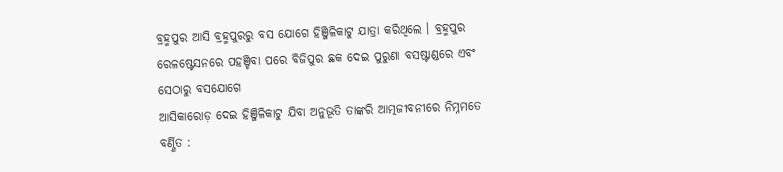ବ୍ରହ୍ମପୁର ଆସି ବ୍ରହ୍ମପୁରରୁ ବସ ଯୋଗେ ହିଞ୍ଜିଳିକାଟୁ ଯାତ୍ରା କରିଥିଲେ । ବ୍ରହ୍ମପୁର
ରେଳଷ୍ଟେସନରେ ପହଞ୍ଚିବା ପରେ ବିଜିପୁର ଛକ ଦେଇ ପୁରୁଣା ବସଷ୍ଟାଣ୍ଡରେ ଏବଂ ସେଠାରୁ ବସଯୋଗେ
ଆସିକାରୋଡ଼ ଦେଇ ହିଞ୍ଜିଳିକାଟୁ ଯିବା ଅନୁଭୂତି ତାଙ୍କରି ଆତ୍ମଜୀବନୀରେ ନିମ୍ନମତେ ବର୍ଣ୍ଣିତ :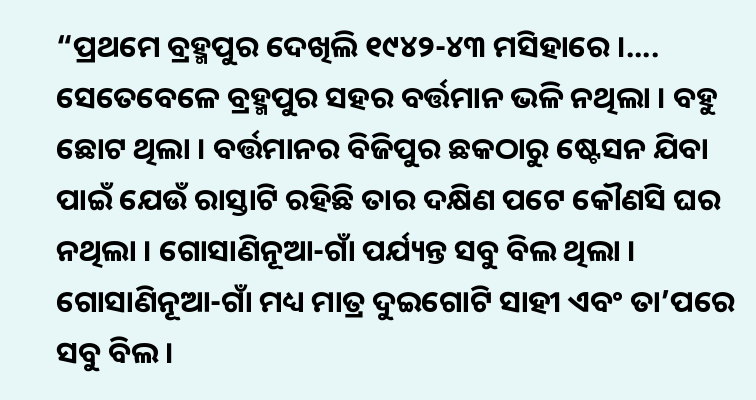“ପ୍ରଥମେ ବ୍ରହ୍ମପୁର ଦେଖିଲି ୧୯୪୨-୪୩ ମସିହାରେ ।.... ସେତେବେଳେ ବ୍ରହ୍ମପୁର ସହର ବର୍ତ୍ତମାନ ଭଳି ନଥିଲା । ବହୁ ଛୋଟ ଥିଲା । ବର୍ତ୍ତମାନର ବିଜିପୁର ଛକଠାରୁ ଷ୍ଟେସନ ଯିବା ପାଇଁ ଯେଉଁ ରାସ୍ତାଟି ରହିଛି ତାର ଦକ୍ଷିଣ ପଟେ କୌଣସି ଘର ନଥିଲା । ଗୋସାଣିନୂଆ-ଗାଁ ପର୍ଯ୍ୟନ୍ତ ସବୁ ବିଲ ଥିଲା । ଗୋସାଣିନୂଆ-ଗାଁ ମଧ୍ୟ ମାତ୍ର ଦୁଇଗୋଟି ସାହୀ ଏବଂ ତା’ପରେ ସବୁ ବିଲ ।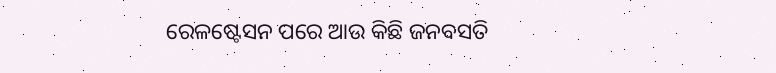ରେଳଷ୍ଟେସନ ପରେ ଆଉ କିଛି ଜନବସତି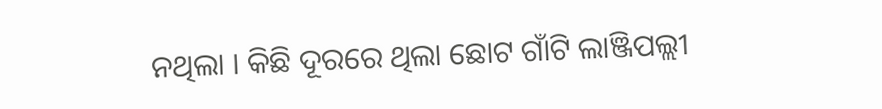ନଥିଲା । କିଛି ଦୂରରେ ଥିଲା ଛୋଟ ଗାଁଟି ଲାଞ୍ଜିପଲ୍ଲୀ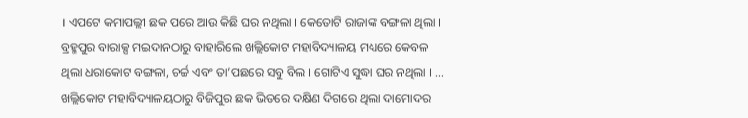। ଏପଟେ କମାପଲ୍ଲୀ ଛକ ପରେ ଆଉ କିଛି ଘର ନଥିଲା । କେତୋଟି ରାଜାଙ୍କ ବଙ୍ଗଳା ଥିଲା । ବ୍ରହ୍ମପୁର ବାରାକ୍ସ ମଇଦାନଠାରୁ ବାହାରିଲେ ଖଲ୍ଲିକୋଟ ମହାବିଦ୍ୟାଳୟ ମଧ୍ୟରେ କେବଳ ଥିଲା ଧରାକୋଟ ବଙ୍ଗଳା, ଚର୍ଚ୍ଚ ଏବଂ ତା’ପଛରେ ସବୁ ବିଲ । ଗୋଟିଏ ସୁଦ୍ଧା ଘର ନଥିଲା । ... ଖଲ୍ଲିକୋଟ ମହାବିଦ୍ୟାଳୟଠାରୁ ବିଜିପୁର ଛକ ଭିତରେ ଦକ୍ଷିଣ ଦିଗରେ ଥିଲା ଦାମୋଦର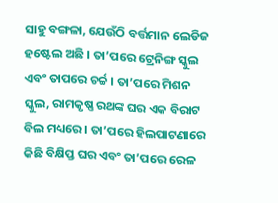ସାହୁ ବଙ୍ଗଳା, ଯେଉଁଠି ବର୍ତ୍ତମାନ ଲେଡିଜ ହଷ୍ଟେଲ ଅଛି । ତା’ପରେ ଟ୍ରେନିଙ୍ଗ ସ୍କୁଲ ଏବଂ ତାପରେ ଚର୍ଚ୍ଚ । ତା’ପରେ ମିଶନ ସ୍କୁଲ, ରାମକୃଷ୍ଣ ରଥଙ୍କ ଘର ଏକ ବିରାଟ ବିଲ ମଧ୍ୟରେ । ତା’ପରେ ହିଲପାଟଣାରେ କିଛି ବିକ୍ଷିପ୍ତ ଘର ଏବଂ ତା’ପରେ ରେଳ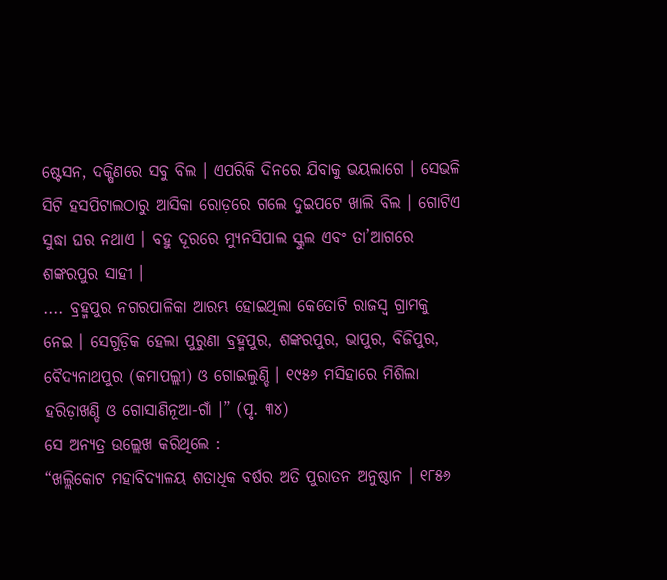ଷ୍ଟେସନ, ଦକ୍ଷିଣରେ ସବୁ ବିଲ । ଏପରିକି ଦିନରେ ଯିବାକୁ ଭୟଲାଗେ । ସେଭଳି ସିଟି ହସପିଟାଲଠାରୁ ଆସିକା ରୋଡ଼ରେ ଗଲେ ଦୁଇପଟେ ଖାଲି ବିଲ । ଗୋଟିଏ ସୁଦ୍ଧା ଘର ନଥାଏ । ବହୁ ଦୂରରେ ମ୍ୟୁନସିପାଲ ସ୍କୁଲ ଏବଂ ତା’ଆଗରେ ଶଙ୍କରପୁର ସାହୀ ।
.... ବ୍ରହ୍ମପୁର ନଗରପାଳିକା ଆରମ୍ଭ ହୋଇଥିଲା କେତୋଟି ରାଜସ୍ୱ ଗ୍ରାମକୁ ନେଇ । ସେଗୁଡ଼ିକ ହେଲା ପୁରୁଣା ବ୍ରହ୍ମପୁର, ଶଙ୍କରପୁର, ଭାପୁର, ବିଜିପୁର, ବୈଦ୍ୟନାଥପୁର (କମାପଲ୍ଲୀ) ଓ ଗୋଇଲୁଣ୍ଡି । ୧୯୫୬ ମସିହାରେ ମିଶିଲା ହରିଡ଼ାଖଣ୍ଡି ଓ ଗୋସାଣିନୂଆ-ଗାଁ ।” (ପୃ. ୩୪)
ସେ ଅନ୍ୟତ୍ର ଉଲ୍ଲେଖ କରିଥିଲେ :
“ଖଲ୍ଲିକୋଟ ମହାବିଦ୍ୟାଳୟ ଶତାଧିକ ବର୍ଷର ଅତି ପୁରାତନ ଅନୁଷ୍ଠାନ । ୧୮୫୬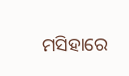ମସିହାରେ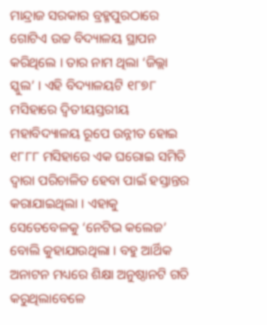ମାନ୍ଦ୍ରାଜ ସରକାର ବ୍ରହ୍ମପୁରଠାରେ ଗୋଟିଏ ଉଚ୍ଚ ବିଦ୍ୟାଳୟ ସ୍ଥାପନ କରିଥିଲେ । ତାର ନାମ ଥିଲା ‘ଜିଲ୍ଲା ସ୍କୁଲ’ । ଏହି ବିଦ୍ୟାଳୟଟି ୧୮୭୮ ମସିହାରେ ଦ୍ୱିତୀୟସ୍ତରୀୟ ମହାବିଦ୍ୟାଳୟ ରୂପେ ଉନ୍ନୀତ ହୋଇ ୧୮୮୮ ମସିହାରେ ଏକ ଘରୋଇ ସମିତି ଦ୍ୱାରା ପରିଚାଳିତ ହେବା ପାଇଁ ହସ୍ତାନ୍ତର କରାଯାଇଥିଲା । ଏହାକୁ ସେତେବେଳକୁ ‘ନେଟିଭ କଲେଜ’ ବୋଲି କୁହାଯାଉଥିଲା । ବହୁ ଆର୍ଥିକ ଅନାଟନ ମଧ୍ୟରେ ଶିକ୍ଷା ଅନୁଷ୍ଠାନଟି ଗତି କରୁଥିଲାବେଳେ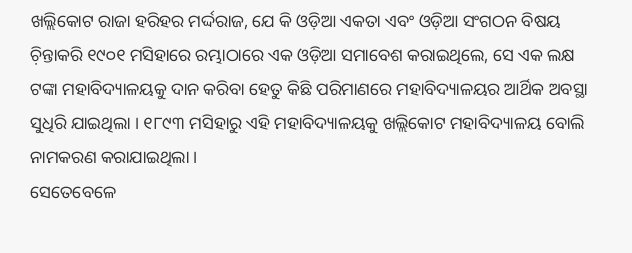ଖଲ୍ଲିକୋଟ ରାଜା ହରିହର ମର୍ଦ୍ଦରାଜ, ଯେ କି ଓଡ଼ିଆ ଏକତା ଏବଂ ଓଡ଼ିଆ ସଂଗଠନ ବିଷୟ ଚ଼ିନ୍ତାକରି ୧୯୦୧ ମସିହାରେ ରମ୍ଭାଠାରେ ଏକ ଓଡ଼ିଆ ସମାବେଶ କରାଇଥିଲେ, ସେ ଏକ ଲକ୍ଷ ଟଙ୍କା ମହାବିଦ୍ୟାଳୟକୁ ଦାନ କରିବା ହେତୁ କିଛି ପରିମାଣରେ ମହାବିଦ୍ୟାଳୟର ଆର୍ଥିକ ଅବସ୍ଥା ସୁଧିରି ଯାଇଥିଲା । ୧୮୯୩ ମସିହାରୁ ଏହି ମହାବିଦ୍ୟାଳୟକୁ ଖଲ୍ଲିକୋଟ ମହାବିଦ୍ୟାଳୟ ବୋଲି ନାମକରଣ କରାଯାଇଥିଲା ।
ସେତେବେଳେ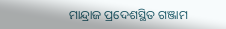ମାନ୍ଦ୍ରାଜ ପ୍ରଦେଶସ୍ଥିତ ଗଞ୍ଜାମ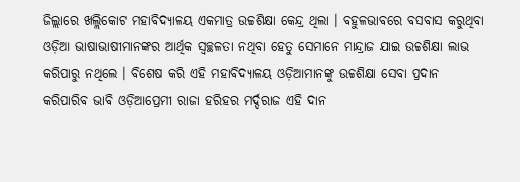ଜିଲ୍ଲାରେ ଖଲ୍ଲିକୋଟ ମହାବିଦ୍ୟାଳୟ ଏକମାତ୍ର ଉଚ୍ଚଶିକ୍ଷା କେନ୍ଦ୍ର ଥିଲା । ବହୁଳଭାବରେ ବସବାସ କରୁଥିବା ଓଡ଼ିଆ ଭାଷାଭାଷୀମାନଙ୍କର ଆର୍ଥିକ ସ୍ୱଚ୍ଛଳତା ନଥିବା ହେତୁ ସେମାନେ ମାନ୍ଦ୍ରାଜ ଯାଇ ଉଚ୍ଚଶିକ୍ଷା ଲାଭ କରିପାରୁ ନଥିଲେ । ବିଶେଷ କରି ଏହି ମହାବିଦ୍ୟାଳୟ ଓଡ଼ିଆମାନଙ୍କୁ ଉଚ୍ଚଶିକ୍ଷା ସେବା ପ୍ରଦାନ କରିପାରିବ ଭାବି ଓଡ଼ିଆପ୍ରେମୀ ରାଜା ହରିହର ମର୍ଦ୍ଦରାଜ ଏହି ଦାନ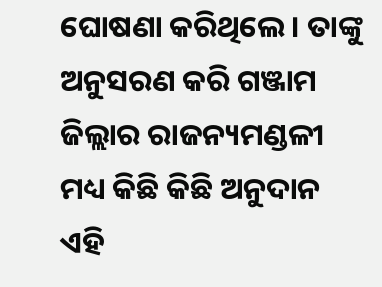ଘୋଷଣା କରିଥିଲେ । ତାଙ୍କୁ ଅନୁସରଣ କରି ଗଞ୍ଜାମ ଜିଲ୍ଲାର ରାଜନ୍ୟମଣ୍ଡଳୀ ମଧ୍ୟ କିଛି କିଛି ଅନୁଦାନ ଏହି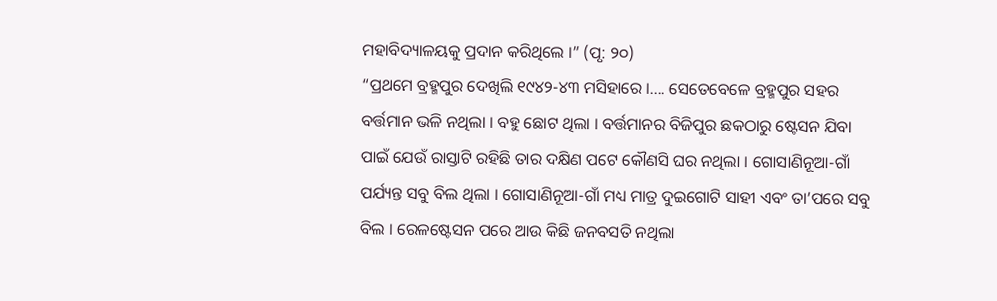ମହାବିଦ୍ୟାଳୟକୁ ପ୍ରଦାନ କରିଥିଲେ ।” (ପୃ: ୨୦)
“ପ୍ରଥମେ ବ୍ରହ୍ମପୁର ଦେଖିଲି ୧୯୪୨-୪୩ ମସିହାରେ ।.... ସେତେବେଳେ ବ୍ରହ୍ମପୁର ସହର ବର୍ତ୍ତମାନ ଭଳି ନଥିଲା । ବହୁ ଛୋଟ ଥିଲା । ବର୍ତ୍ତମାନର ବିଜିପୁର ଛକଠାରୁ ଷ୍ଟେସନ ଯିବା ପାଇଁ ଯେଉଁ ରାସ୍ତାଟି ରହିଛି ତାର ଦକ୍ଷିଣ ପଟେ କୌଣସି ଘର ନଥିଲା । ଗୋସାଣିନୂଆ-ଗାଁ ପର୍ଯ୍ୟନ୍ତ ସବୁ ବିଲ ଥିଲା । ଗୋସାଣିନୂଆ-ଗାଁ ମଧ୍ୟ ମାତ୍ର ଦୁଇଗୋଟି ସାହୀ ଏବଂ ତା’ପରେ ସବୁ ବିଲ । ରେଳଷ୍ଟେସନ ପରେ ଆଉ କିଛି ଜନବସତି ନଥିଲା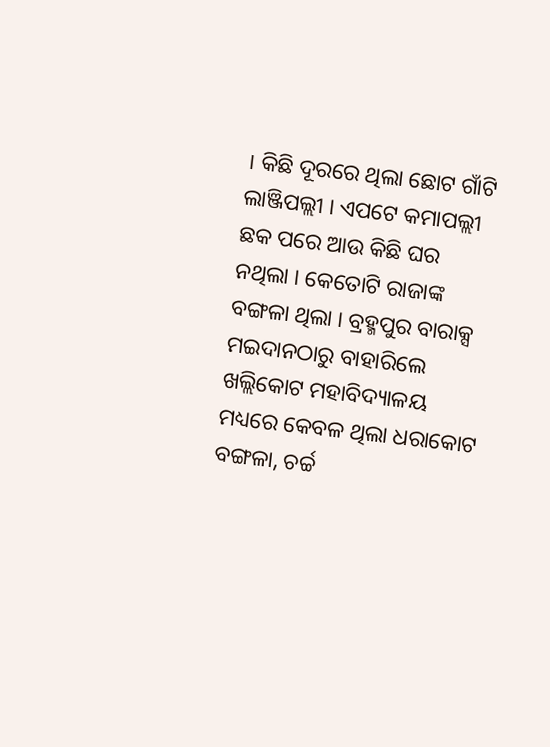। କିଛି ଦୂରରେ ଥିଲା ଛୋଟ ଗାଁଟି ଲାଞ୍ଜିପଲ୍ଲୀ । ଏପଟେ କମାପଲ୍ଲୀ ଛକ ପରେ ଆଉ କିଛି ଘର ନଥିଲା । କେତୋଟି ରାଜାଙ୍କ ବଙ୍ଗଳା ଥିଲା । ବ୍ରହ୍ମପୁର ବାରାକ୍ସ ମଇଦାନଠାରୁ ବାହାରିଲେ ଖଲ୍ଲିକୋଟ ମହାବିଦ୍ୟାଳୟ ମଧ୍ୟରେ କେବଳ ଥିଲା ଧରାକୋଟ ବଙ୍ଗଳା, ଚର୍ଚ୍ଚ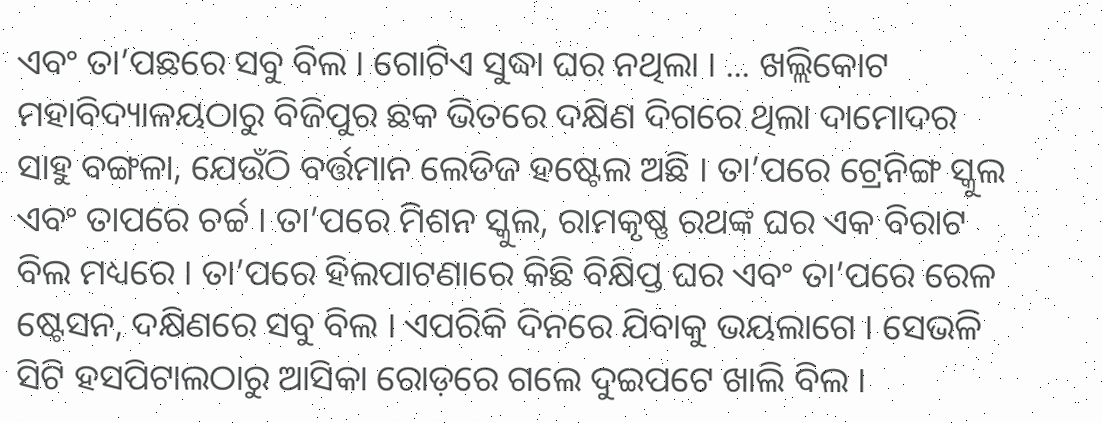ଏବଂ ତା’ପଛରେ ସବୁ ବିଲ । ଗୋଟିଏ ସୁଦ୍ଧା ଘର ନଥିଲା । ... ଖଲ୍ଲିକୋଟ ମହାବିଦ୍ୟାଳୟଠାରୁ ବିଜିପୁର ଛକ ଭିତରେ ଦକ୍ଷିଣ ଦିଗରେ ଥିଲା ଦାମୋଦର ସାହୁ ବଙ୍ଗଳା, ଯେଉଁଠି ବର୍ତ୍ତମାନ ଲେଡିଜ ହଷ୍ଟେଲ ଅଛି । ତା’ପରେ ଟ୍ରେନିଙ୍ଗ ସ୍କୁଲ ଏବଂ ତାପରେ ଚର୍ଚ୍ଚ । ତା’ପରେ ମିଶନ ସ୍କୁଲ, ରାମକୃଷ୍ଣ ରଥଙ୍କ ଘର ଏକ ବିରାଟ ବିଲ ମଧ୍ୟରେ । ତା’ପରେ ହିଲପାଟଣାରେ କିଛି ବିକ୍ଷିପ୍ତ ଘର ଏବଂ ତା’ପରେ ରେଳ ଷ୍ଟେସନ, ଦକ୍ଷିଣରେ ସବୁ ବିଲ । ଏପରିକି ଦିନରେ ଯିବାକୁ ଭୟଲାଗେ । ସେଭଳି ସିଟି ହସପିଟାଲଠାରୁ ଆସିକା ରୋଡ଼ରେ ଗଲେ ଦୁଇପଟେ ଖାଲି ବିଲ ।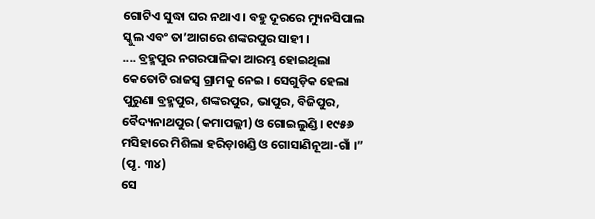ଗୋଟିଏ ସୁଦ୍ଧା ଘର ନଥାଏ । ବହୁ ଦୂରରେ ମ୍ୟୁନସିପାଲ ସ୍କୁଲ ଏବଂ ତା’ଆଗରେ ଶଙ୍କରପୁର ସାହୀ ।
.... ବ୍ରହ୍ମପୁର ନଗରପାଳିକା ଆରମ୍ଭ ହୋଇଥିଲା କେତୋଟି ରାଜସ୍ୱ ଗ୍ରାମକୁ ନେଇ । ସେଗୁଡ଼ିକ ହେଲା ପୁରୁଣା ବ୍ରହ୍ମପୁର, ଶଙ୍କରପୁର, ଭାପୁର, ବିଜିପୁର, ବୈଦ୍ୟନାଥପୁର (କମାପଲ୍ଲୀ) ଓ ଗୋଇଲୁଣ୍ଡି । ୧୯୫୬ ମସିହାରେ ମିଶିଲା ହରିଡ଼ାଖଣ୍ଡି ଓ ଗୋସାଣିନୂଆ-ଗାଁ ।” (ପୃ. ୩୪)
ସେ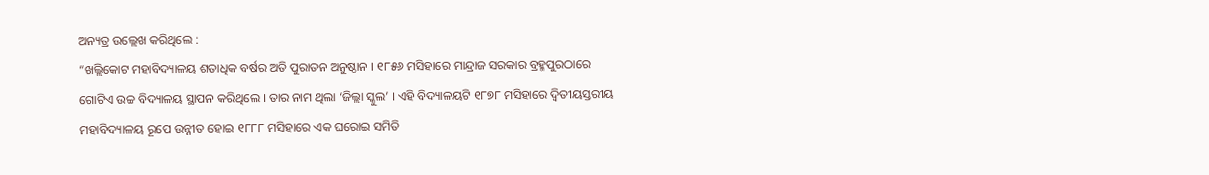ଅନ୍ୟତ୍ର ଉଲ୍ଲେଖ କରିଥିଲେ :
“ଖଲ୍ଲିକୋଟ ମହାବିଦ୍ୟାଳୟ ଶତାଧିକ ବର୍ଷର ଅତି ପୁରାତନ ଅନୁଷ୍ଠାନ । ୧୮୫୬ ମସିହାରେ ମାନ୍ଦ୍ରାଜ ସରକାର ବ୍ରହ୍ମପୁରଠାରେ ଗୋଟିଏ ଉଚ୍ଚ ବିଦ୍ୟାଳୟ ସ୍ଥାପନ କରିଥିଲେ । ତାର ନାମ ଥିଲା ‘ଜିଲ୍ଲା ସ୍କୁଲ’ । ଏହି ବିଦ୍ୟାଳୟଟି ୧୮୭୮ ମସିହାରେ ଦ୍ୱିତୀୟସ୍ତରୀୟ ମହାବିଦ୍ୟାଳୟ ରୂପେ ଉନ୍ନୀତ ହୋଇ ୧୮୮୮ ମସିହାରେ ଏକ ଘରୋଇ ସମିତି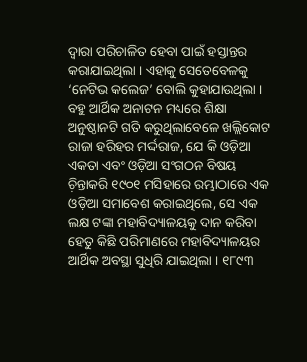ଦ୍ୱାରା ପରିଚାଳିତ ହେବା ପାଇଁ ହସ୍ତାନ୍ତର କରାଯାଇଥିଲା । ଏହାକୁ ସେତେବେଳକୁ ‘ନେଟିଭ କଲେଜ’ ବୋଲି କୁହାଯାଉଥିଲା । ବହୁ ଆର୍ଥିକ ଅନାଟନ ମଧ୍ୟରେ ଶିକ୍ଷା ଅନୁଷ୍ଠାନଟି ଗତି କରୁଥିଲାବେଳେ ଖଲ୍ଲିକୋଟ ରାଜା ହରିହର ମର୍ଦ୍ଦରାଜ, ଯେ କି ଓଡ଼ିଆ ଏକତା ଏବଂ ଓଡ଼ିଆ ସଂଗଠନ ବିଷୟ ଚ଼ିନ୍ତାକରି ୧୯୦୧ ମସିହାରେ ରମ୍ଭାଠାରେ ଏକ ଓଡ଼ିଆ ସମାବେଶ କରାଇଥିଲେ, ସେ ଏକ ଲକ୍ଷ ଟଙ୍କା ମହାବିଦ୍ୟାଳୟକୁ ଦାନ କରିବା ହେତୁ କିଛି ପରିମାଣରେ ମହାବିଦ୍ୟାଳୟର ଆର୍ଥିକ ଅବସ୍ଥା ସୁଧିରି ଯାଇଥିଲା । ୧୮୯୩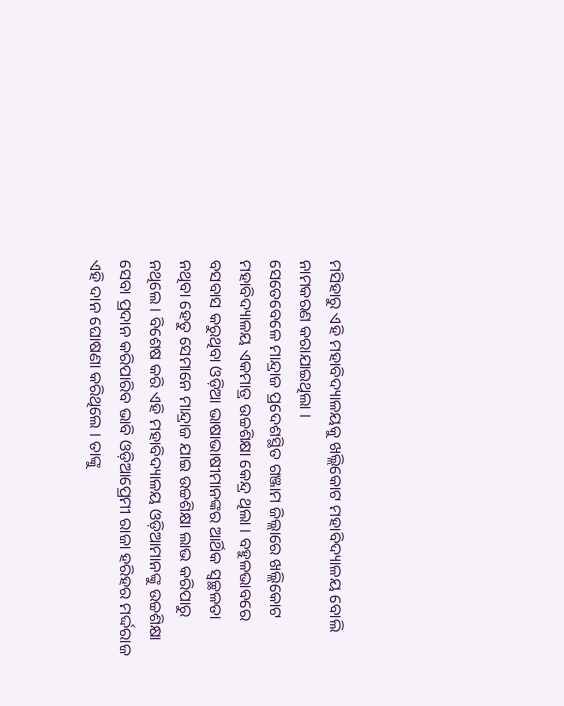ମସିହାରୁ ଏହି ମହାବିଦ୍ୟାଳୟକୁ ଖଲ୍ଲିକୋଟ ମହାବିଦ୍ୟାଳୟ ବୋଲି ନାମକରଣ କରାଯାଇଥିଲା ।
ସେତେବେଳେ ମାନ୍ଦ୍ରାଜ ପ୍ରଦେଶସ୍ଥିତ ଗଞ୍ଜାମ ଜିଲ୍ଲାରେ ଖଲ୍ଲିକୋଟ ମହାବିଦ୍ୟାଳୟ ଏକମାତ୍ର ଉଚ୍ଚଶିକ୍ଷା କେନ୍ଦ୍ର ଥିଲା । ବହୁଳଭାବରେ ବସବାସ କରୁଥିବା ଓଡ଼ିଆ ଭାଷାଭାଷୀମାନଙ୍କର ଆର୍ଥିକ ସ୍ୱଚ୍ଛଳତା ନଥିବା ହେତୁ ସେମାନେ ମାନ୍ଦ୍ରାଜ ଯାଇ ଉଚ୍ଚଶିକ୍ଷା ଲାଭ କରିପାରୁ ନଥିଲେ । ବିଶେଷ କରି ଏହି ମହାବିଦ୍ୟାଳୟ ଓଡ଼ିଆମାନଙ୍କୁ ଉଚ୍ଚଶିକ୍ଷା ସେବା ପ୍ରଦାନ କରିପାରିବ ଭାବି ଓଡ଼ିଆପ୍ରେମୀ ରାଜା ହରିହର ମର୍ଦ୍ଦରାଜ ଏହି ଦାନ ଘୋଷଣା କରିଥିଲେ । ତାଙ୍କୁ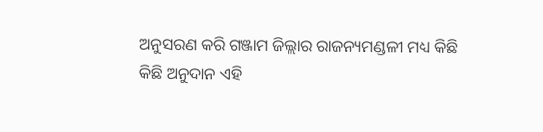ଅନୁସରଣ କରି ଗଞ୍ଜାମ ଜିଲ୍ଲାର ରାଜନ୍ୟମଣ୍ଡଳୀ ମଧ୍ୟ କିଛି କିଛି ଅନୁଦାନ ଏହି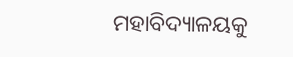ମହାବିଦ୍ୟାଳୟକୁ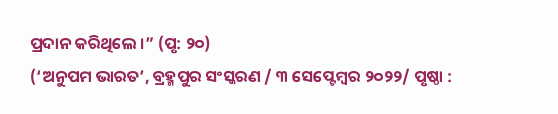ପ୍ରଦାନ କରିଥିଲେ ।” (ପୃ: ୨୦)
(‘ଅନୁପମ ଭାରତ’, ବ୍ରହ୍ମପୁର ସଂସ୍କରଣ / ୩ ସେପ୍ଟେମ୍ୱର ୨୦୨୨/ ପୃଷ୍ଠା :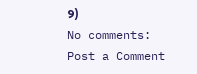୨)
No comments:
Post a Comment